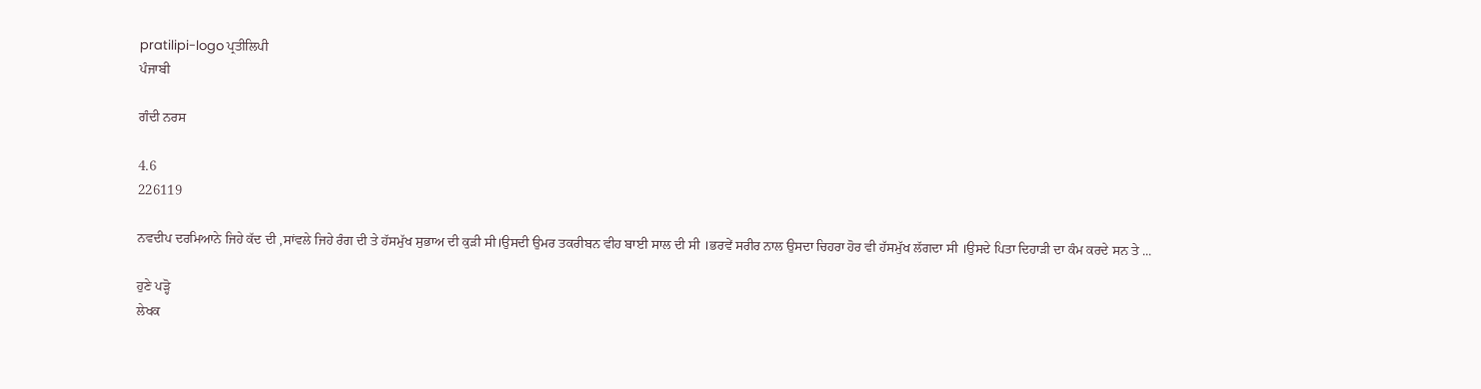pratilipi-logo ਪ੍ਰਤੀਲਿਪੀ
ਪੰਜਾਬੀ

ਗੰਦੀ ਨਰਸ

4.6
226119

ਨਵਦੀਪ ਦਰਮਿਆਨੇ ਜਿਹੇ ਕੱਦ ਦੀ ,ਸਾਂਵਲੇ ਜਿਹੇ ਰੰਗ ਦੀ ਤੇ ਹੱਸਮੁੱਖ ਸੁਭਾਅ ਦੀ ਕੁੜੀ ਸੀ।ਉਸਦੀ ਉਮਰ ਤਕਰੀਬਨ ਵੀਹ ਬਾਈ ਸਾਲ ਦੀ ਸੀ ।ਭਰਵੇਂ ਸਰੀਰ ਨਾਲ ਉਸਦਾ ਚਿਹਰਾ ਹੋਰ ਵੀ ਹੱਸਮੁੱਖ ਲੱਗਦਾ ਸੀ ।ਉਸਦੇ ਪਿਤਾ ਦਿਹਾੜੀ ਦਾ ਕੰਮ ਕਰਦੇ ਸਨ ਤੇ ...

ਹੁਣੇ ਪੜ੍ਹੋ
ਲੇਖਕ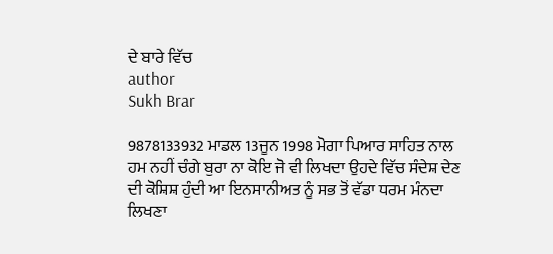ਦੇ ਬਾਰੇ ਵਿੱਚ
author
Sukh Brar

9878133932 ਮਾਡਲ 13ਜੂਨ 1998 ਮੋਗਾ ਪਿਆਰ ਸਾਹਿਤ ਨਾਲ ਹਮ ਨਹੀਂ ਚੰਗੇ ਬੁਰਾ ਨਾ ਕੋਇ ਜੋ ਵੀ ਲਿਖਦਾ ਉਹਦੇ ਵਿੱਚ ਸੰਦੇਸ਼ ਦੇਣ ਦੀ ਕੋਸ਼ਿਸ਼ ਹੁੰਦੀ ਆ ਇਨਸਾਨੀਅਤ ਨੂੰ ਸਭ ਤੋਂ ਵੱਡਾ ਧਰਮ ਮੰਨਦਾ ਲਿਖਣਾ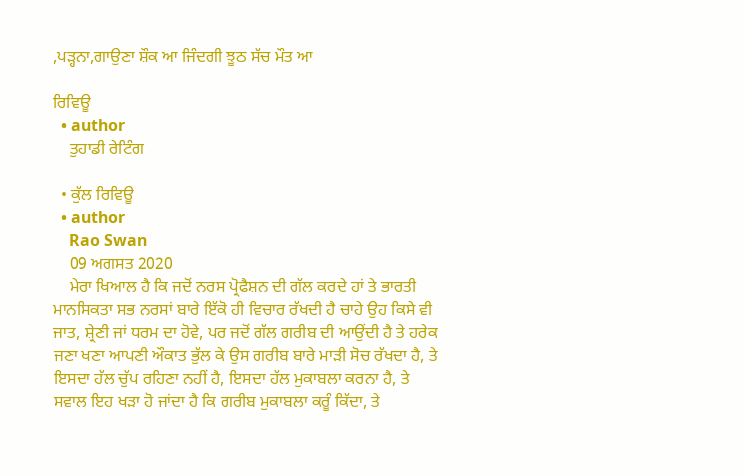,ਪੜ੍ਹਨਾ,ਗਾਉਣਾ ਸ਼ੌਕ ਆ ਜਿੰਦਗੀ ਝੂਠ ਸੱਚ ਮੌਤ ਆ

ਰਿਵਿਊ
  • author
    ਤੁਹਾਡੀ ਰੇਟਿੰਗ

  • ਕੁੱਲ ਰਿਵਿਊ
  • author
    Rao Swan
    09 ਅਗਸਤ 2020
    ਮੇਰਾ ਖਿਆਲ ਹੈ ਕਿ ਜਦੋਂ ਨਰਸ ਪ੍ਰੋਫੈਸ਼ਨ ਦੀ ਗੱਲ ਕਰਦੇ ਹਾਂ ਤੇ ਭਾਰਤੀ ਮਾਨਸਿਕਤਾ ਸਭ ਨਰਸਾਂ ਬਾਰੇ ਇੱਕੋ ਹੀ ਵਿਚਾਰ ਰੱਖਦੀ ਹੈ ਚਾਹੇ ਉਹ ਕਿਸੇ ਵੀ ਜਾਤ, ਸ਼੍ਰੇਣੀ ਜਾਂ ਧਰਮ ਦਾ ਹੋਵੇ, ਪਰ ਜਦੋਂ ਗੱਲ ਗਰੀਬ ਦੀ ਆਉਂਦੀ ਹੈ ਤੇ ਹਰੇਕ ਜਣਾ ਖਣਾ ਆਪਣੀ ਔਕਾਤ ਭੁੱਲ ਕੇ ਉਸ ਗਰੀਬ ਬਾਰੇ ਮਾੜੀ ਸੋਚ ਰੱਖਦਾ ਹੈ, ਤੇ ਇਸਦਾ ਹੱਲ ਚੁੱਪ ਰਹਿਣਾ ਨਹੀਂ ਹੈ, ਇਸਦਾ ਹੱਲ ਮੁਕਾਬਲਾ ਕਰਨਾ ਹੈ, ਤੇ ਸਵਾਲ ਇਹ ਖੜਾ ਹੋ ਜਾਂਦਾ ਹੈ ਕਿ ਗਰੀਬ ਮੁਕਾਬਲਾ ਕਰੂੰ ਕਿੱਦਾ, ਤੇ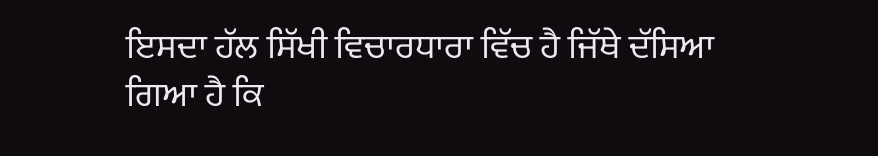ਇਸਦਾ ਹੱਲ ਸਿੱਖੀ ਵਿਚਾਰਧਾਰਾ ਵਿੱਚ ਹੈ ਜਿੱਥੇ ਦੱਸਿਆ ਗਿਆ ਹੈ ਕਿ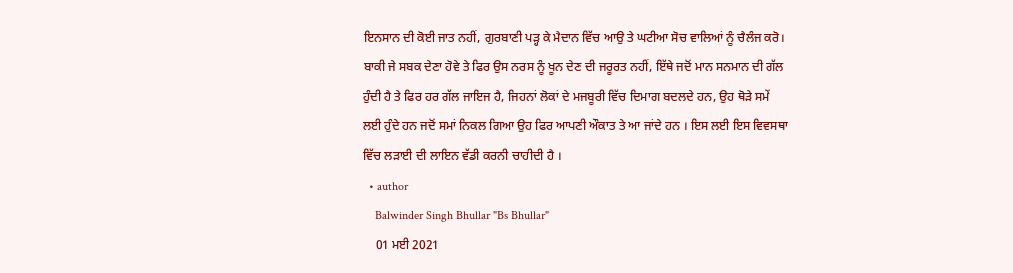ਇਨਸਾਨ ਦੀ ਕੋਈ ਜਾਤ ਨਹੀਂ, ਗੁਰਬਾਣੀ ਪੜ੍ਹ ਕੇ ਮੈਦਾਨ ਵਿੱਚ ਆਉ ਤੇ ਘਟੀਆ ਸੋਚ ਵਾਲਿਆਂ ਨੂੰ ਚੈਲੰਜ ਕਰੋ। ਬਾਕੀ ਜੇ ਸਬਕ ਦੇਣਾ ਹੋਵੇ ਤੇ ਫਿਰ ਉਸ ਨਰਸ ਨੂੰ ਖੂਨ ਦੇਣ ਦੀ ਜਰੂਰਤ ਨਹੀਂ, ਇੱਥੇ ਜਦੋਂ ਮਾਨ ਸਨਮਾਨ ਦੀ ਗੱਲ ਹੁੰਦੀ ਹੈ ਤੇ ਫਿਰ ਹਰ ਗੱਲ ਜਾਇਜ ਹੈ, ਜਿਹਨਾਂ ਲੋਕਾਂ ਦੇ ਮਜਬੂਰੀ ਵਿੱਚ ਦਿਮਾਗ ਬਦਲਦੇ ਹਨ, ਉਹ ਥੋੜੇ ਸਮੇਂ ਲਈ ਹੁੰਦੇ ਹਨ ਜਦੋਂ ਸਮਾਂ ਨਿਕਲ ਗਿਆ ਉਹ ਫਿਰ ਆਪਣੀ ਔਕਾਤ ਤੇ ਆ ਜਾਂਦੇ ਹਨ । ਇਸ ਲਈ ਇਸ ਵਿਵਸਥਾ ਵਿੱਚ ਲੜਾਈ ਦੀ ਲਾਇਨ ਵੱਡੀ ਕਰਨੀ ਚਾਹੀਦੀ ਹੈ ।
  • author
    Balwinder Singh Bhullar "Bs Bhullar"
    01 ਮਈ 2021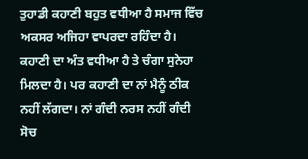ਤੁਹਾਡੀ ਕਹਾਣੀ ਬਹੁਤ ਵਧੀਆ ਹੈ ਸਮਾਜ ਵਿੱਚ ਅਕਸਰ ਅਜਿਹਾ ਵਾਪਰਦਾ ਰਹਿੰਦਾ ਹੈ। ਕਹਾਣੀ ਦਾ ਅੰਤ ਵਧੀਆ ਹੈ ਤੇ ਚੰਗਾ ਸੁਨੇਹਾ ਮਿਲਦਾ ਹੈ। ਪਰ ਕਹਾਣੀ ਦਾ ਨਾਂ ਮੈਨੂੰ ਠੀਕ ਨਹੀਂ ਲੱਗਦਾ। ਨਾਂ ਗੰਦੀ ਨਰਸ ਨਹੀਂ ਗੰਦੀ ਸੋਚ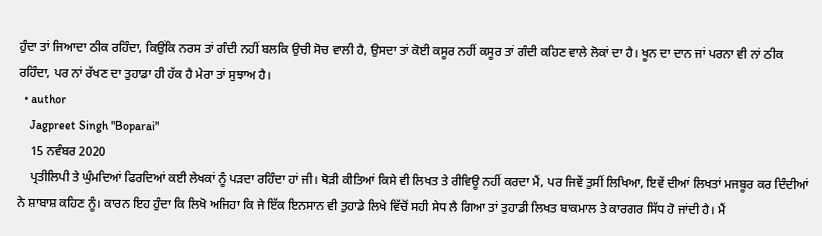ਹੁੰਦਾ ਤਾਂ ਜਿਆਦਾ ਠੀਕ ਰਹਿੰਦਾ, ਕਿਉਂਕਿ ਨਰਸ ਤਾਂ ਗੰਦੀ ਨਹੀਂ ਬਲਕਿ ਉਚੀ ਸੋਚ ਵਾਲੀ ਹੈ, ਉਸਦਾ ਤਾਂ ਕੋਈ ਕਸੂਰ ਨਹੀਂ ਕਸੂਰ ਤਾਂ ਗੰਦੀ ਕਹਿਣ ਵਾਲੇ ਲੋਕਾਂ ਦਾ ਹੈ। ਖੂਨ ਦਾ ਦਾਨ ਜਾਂ ਪਰਨਾ ਵੀ ਨਾਂ ਠੀਕ ਰਹਿੰਦਾ, ਪਰ ਨਾਂ ਰੱਖਣ ਦਾ ਤੁਹਾਡਾ ਹੀ ਹੱਕ ਹੈ ਮੇਰਾ ਤਾਂ ਸੁਝਾਅ ਹੈ।
  • author
    Jagpreet Singh "Boparai"
    15 ਨਵੰਬਰ 2020
    ਪ੍ਰਤੀਲਿਪੀ ਤੇ ਘੁੰਮਦਿਆਂ ਫਿਰਦਿਆਂ ਕਈ ਲੇਖਕਾਂ ਨੂੰ ਪੜਦਾ ਰਹਿੰਦਾ ਹਾਂ ਜੀ। ਥੋੜੀ ਕੀਤਿਆਂ ਕਿਸੇ ਵੀ ਲਿਖਤ ਤੇ ਰੀਵਿਊ ਨਹੀਂ ਕਰਦਾ ਮੈਂ, ਪਰ ਜਿਵੇਂ ਤੁਸੀਂ ਲਿਖਿਆ, ਇਵੇਂ ਦੀਆਂ ਲਿਖਤਾਂ ਮਜਬੂਰ ਕਰ ਦਿੰਦੀਆਂ ਨੇ ਸ਼ਾਬਾਸ਼ ਕਹਿਣ ਨੂੰ। ਕਾਰਨ ਇਹ ਹੁੰਦਾ ਕਿ ਲਿਖੋ ਅਜਿਹਾ ਕਿ ਜੇ ਇੱਕ ਇਨਸਾਨ ਵੀ ਤੁਹਾਡੇ ਲਿਖੇ ਵਿੱਚੋਂ ਸਹੀ ਸੇਧ ਲੈ ਗਿਆ ਤਾਂ ਤੁਹਾਡੀ ਲਿਖਤ ਬਾਕਮਾਲ ਤੇ ਕਾਰਗਰ ਸਿੱਧ ਹੋ ਜਾਂਦੀ ਹੈ। ਮੈਂ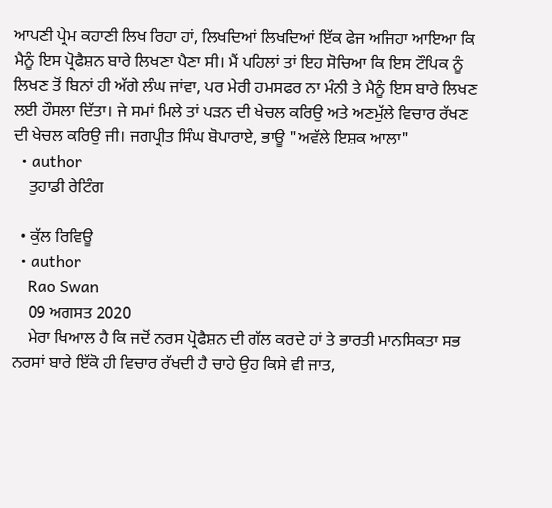ਆਪਣੀ ਪ੍ਰੇਮ ਕਹਾਣੀ ਲਿਖ ਰਿਹਾ ਹਾਂ, ਲਿਖਦਿਆਂ ਲਿਖਦਿਆਂ ਇੱਕ ਫੇਜ ਅਜਿਹਾ ਆਇਆ ਕਿ ਮੈਨੂੰ ਇਸ ਪ੍ਰੋਫੈਸ਼ਨ ਬਾਰੇ ਲਿਖਣਾ ਪੈਣਾ ਸੀ। ਮੈਂ ਪਹਿਲਾਂ ਤਾਂ ਇਹ ਸੋਚਿਆ ਕਿ ਇਸ ਟੌਪਿਕ ਨੂੰ ਲਿਖਣ ਤੋਂ ਬਿਨਾਂ ਹੀ ਅੱਗੇ ਲੰਘ ਜਾਂਵਾ, ਪਰ ਮੇਰੀ ਹਮਸਫਰ ਨਾ ਮੰਨੀ ਤੇ ਮੈਨੂੰ ਇਸ ਬਾਰੇ ਲਿਖਣ ਲਈ ਹੌਸਲਾ ਦਿੱਤਾ। ਜੇ ਸਮਾਂ ਮਿਲੇ ਤਾਂ ਪੜਨ ਦੀ ਖੇਚਲ ਕਰਿਉ ਅਤੇ ਅਣਮੁੱਲੇ ਵਿਚਾਰ ਰੱਖਣ ਦੀ ਖੇਚਲ ਕਰਿਉ ਜੀ। ਜਗਪ੍ਰੀਤ ਸਿੰਘ ਬੋਪਾਰਾਏ, ਭਾਊ "ਅਵੱਲੇ ਇਸ਼ਕ ਆਲਾ"
  • author
    ਤੁਹਾਡੀ ਰੇਟਿੰਗ

  • ਕੁੱਲ ਰਿਵਿਊ
  • author
    Rao Swan
    09 ਅਗਸਤ 2020
    ਮੇਰਾ ਖਿਆਲ ਹੈ ਕਿ ਜਦੋਂ ਨਰਸ ਪ੍ਰੋਫੈਸ਼ਨ ਦੀ ਗੱਲ ਕਰਦੇ ਹਾਂ ਤੇ ਭਾਰਤੀ ਮਾਨਸਿਕਤਾ ਸਭ ਨਰਸਾਂ ਬਾਰੇ ਇੱਕੋ ਹੀ ਵਿਚਾਰ ਰੱਖਦੀ ਹੈ ਚਾਹੇ ਉਹ ਕਿਸੇ ਵੀ ਜਾਤ,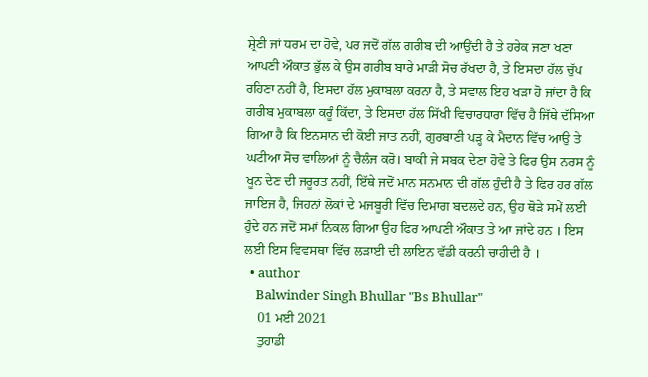ਸ਼੍ਰੇਣੀ ਜਾਂ ਧਰਮ ਦਾ ਹੋਵੇ, ਪਰ ਜਦੋਂ ਗੱਲ ਗਰੀਬ ਦੀ ਆਉਂਦੀ ਹੈ ਤੇ ਹਰੇਕ ਜਣਾ ਖਣਾ ਆਪਣੀ ਔਕਾਤ ਭੁੱਲ ਕੇ ਉਸ ਗਰੀਬ ਬਾਰੇ ਮਾੜੀ ਸੋਚ ਰੱਖਦਾ ਹੈ, ਤੇ ਇਸਦਾ ਹੱਲ ਚੁੱਪ ਰਹਿਣਾ ਨਹੀਂ ਹੈ, ਇਸਦਾ ਹੱਲ ਮੁਕਾਬਲਾ ਕਰਨਾ ਹੈ, ਤੇ ਸਵਾਲ ਇਹ ਖੜਾ ਹੋ ਜਾਂਦਾ ਹੈ ਕਿ ਗਰੀਬ ਮੁਕਾਬਲਾ ਕਰੂੰ ਕਿੱਦਾ, ਤੇ ਇਸਦਾ ਹੱਲ ਸਿੱਖੀ ਵਿਚਾਰਧਾਰਾ ਵਿੱਚ ਹੈ ਜਿੱਥੇ ਦੱਸਿਆ ਗਿਆ ਹੈ ਕਿ ਇਨਸਾਨ ਦੀ ਕੋਈ ਜਾਤ ਨਹੀਂ, ਗੁਰਬਾਣੀ ਪੜ੍ਹ ਕੇ ਮੈਦਾਨ ਵਿੱਚ ਆਉ ਤੇ ਘਟੀਆ ਸੋਚ ਵਾਲਿਆਂ ਨੂੰ ਚੈਲੰਜ ਕਰੋ। ਬਾਕੀ ਜੇ ਸਬਕ ਦੇਣਾ ਹੋਵੇ ਤੇ ਫਿਰ ਉਸ ਨਰਸ ਨੂੰ ਖੂਨ ਦੇਣ ਦੀ ਜਰੂਰਤ ਨਹੀਂ, ਇੱਥੇ ਜਦੋਂ ਮਾਨ ਸਨਮਾਨ ਦੀ ਗੱਲ ਹੁੰਦੀ ਹੈ ਤੇ ਫਿਰ ਹਰ ਗੱਲ ਜਾਇਜ ਹੈ, ਜਿਹਨਾਂ ਲੋਕਾਂ ਦੇ ਮਜਬੂਰੀ ਵਿੱਚ ਦਿਮਾਗ ਬਦਲਦੇ ਹਨ, ਉਹ ਥੋੜੇ ਸਮੇਂ ਲਈ ਹੁੰਦੇ ਹਨ ਜਦੋਂ ਸਮਾਂ ਨਿਕਲ ਗਿਆ ਉਹ ਫਿਰ ਆਪਣੀ ਔਕਾਤ ਤੇ ਆ ਜਾਂਦੇ ਹਨ । ਇਸ ਲਈ ਇਸ ਵਿਵਸਥਾ ਵਿੱਚ ਲੜਾਈ ਦੀ ਲਾਇਨ ਵੱਡੀ ਕਰਨੀ ਚਾਹੀਦੀ ਹੈ ।
  • author
    Balwinder Singh Bhullar "Bs Bhullar"
    01 ਮਈ 2021
    ਤੁਹਾਡੀ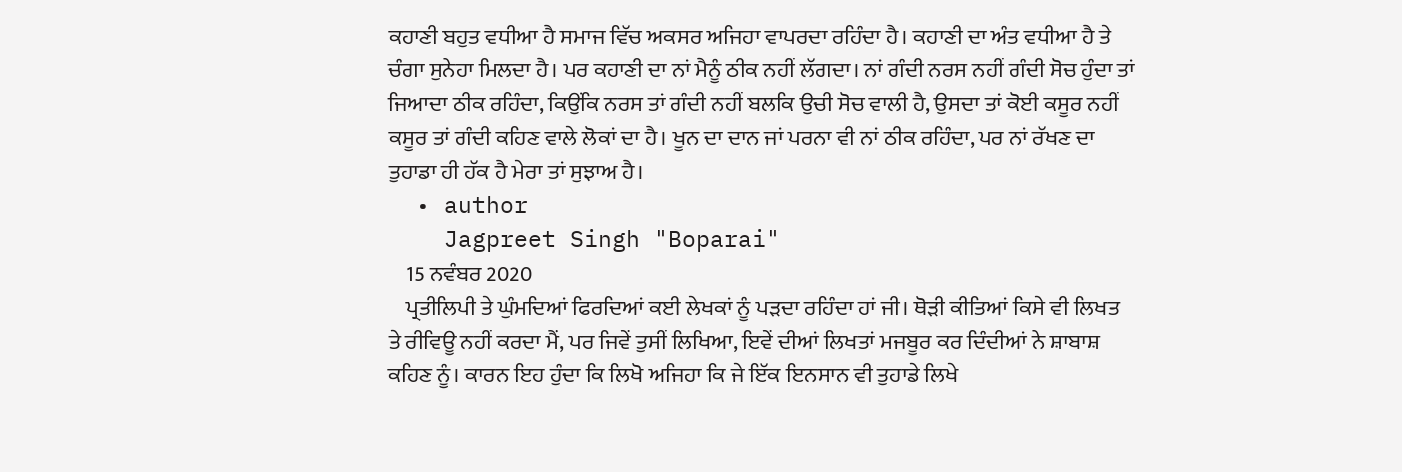ਕਹਾਣੀ ਬਹੁਤ ਵਧੀਆ ਹੈ ਸਮਾਜ ਵਿੱਚ ਅਕਸਰ ਅਜਿਹਾ ਵਾਪਰਦਾ ਰਹਿੰਦਾ ਹੈ। ਕਹਾਣੀ ਦਾ ਅੰਤ ਵਧੀਆ ਹੈ ਤੇ ਚੰਗਾ ਸੁਨੇਹਾ ਮਿਲਦਾ ਹੈ। ਪਰ ਕਹਾਣੀ ਦਾ ਨਾਂ ਮੈਨੂੰ ਠੀਕ ਨਹੀਂ ਲੱਗਦਾ। ਨਾਂ ਗੰਦੀ ਨਰਸ ਨਹੀਂ ਗੰਦੀ ਸੋਚ ਹੁੰਦਾ ਤਾਂ ਜਿਆਦਾ ਠੀਕ ਰਹਿੰਦਾ, ਕਿਉਂਕਿ ਨਰਸ ਤਾਂ ਗੰਦੀ ਨਹੀਂ ਬਲਕਿ ਉਚੀ ਸੋਚ ਵਾਲੀ ਹੈ, ਉਸਦਾ ਤਾਂ ਕੋਈ ਕਸੂਰ ਨਹੀਂ ਕਸੂਰ ਤਾਂ ਗੰਦੀ ਕਹਿਣ ਵਾਲੇ ਲੋਕਾਂ ਦਾ ਹੈ। ਖੂਨ ਦਾ ਦਾਨ ਜਾਂ ਪਰਨਾ ਵੀ ਨਾਂ ਠੀਕ ਰਹਿੰਦਾ, ਪਰ ਨਾਂ ਰੱਖਣ ਦਾ ਤੁਹਾਡਾ ਹੀ ਹੱਕ ਹੈ ਮੇਰਾ ਤਾਂ ਸੁਝਾਅ ਹੈ।
  • author
    Jagpreet Singh "Boparai"
    15 ਨਵੰਬਰ 2020
    ਪ੍ਰਤੀਲਿਪੀ ਤੇ ਘੁੰਮਦਿਆਂ ਫਿਰਦਿਆਂ ਕਈ ਲੇਖਕਾਂ ਨੂੰ ਪੜਦਾ ਰਹਿੰਦਾ ਹਾਂ ਜੀ। ਥੋੜੀ ਕੀਤਿਆਂ ਕਿਸੇ ਵੀ ਲਿਖਤ ਤੇ ਰੀਵਿਊ ਨਹੀਂ ਕਰਦਾ ਮੈਂ, ਪਰ ਜਿਵੇਂ ਤੁਸੀਂ ਲਿਖਿਆ, ਇਵੇਂ ਦੀਆਂ ਲਿਖਤਾਂ ਮਜਬੂਰ ਕਰ ਦਿੰਦੀਆਂ ਨੇ ਸ਼ਾਬਾਸ਼ ਕਹਿਣ ਨੂੰ। ਕਾਰਨ ਇਹ ਹੁੰਦਾ ਕਿ ਲਿਖੋ ਅਜਿਹਾ ਕਿ ਜੇ ਇੱਕ ਇਨਸਾਨ ਵੀ ਤੁਹਾਡੇ ਲਿਖੇ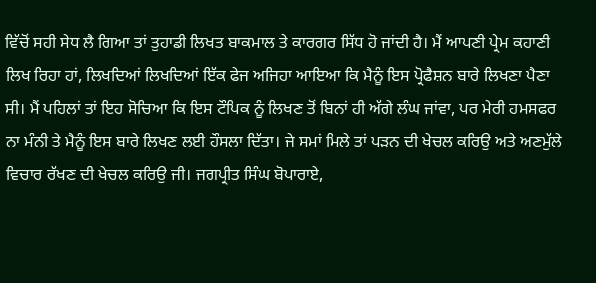ਵਿੱਚੋਂ ਸਹੀ ਸੇਧ ਲੈ ਗਿਆ ਤਾਂ ਤੁਹਾਡੀ ਲਿਖਤ ਬਾਕਮਾਲ ਤੇ ਕਾਰਗਰ ਸਿੱਧ ਹੋ ਜਾਂਦੀ ਹੈ। ਮੈਂ ਆਪਣੀ ਪ੍ਰੇਮ ਕਹਾਣੀ ਲਿਖ ਰਿਹਾ ਹਾਂ, ਲਿਖਦਿਆਂ ਲਿਖਦਿਆਂ ਇੱਕ ਫੇਜ ਅਜਿਹਾ ਆਇਆ ਕਿ ਮੈਨੂੰ ਇਸ ਪ੍ਰੋਫੈਸ਼ਨ ਬਾਰੇ ਲਿਖਣਾ ਪੈਣਾ ਸੀ। ਮੈਂ ਪਹਿਲਾਂ ਤਾਂ ਇਹ ਸੋਚਿਆ ਕਿ ਇਸ ਟੌਪਿਕ ਨੂੰ ਲਿਖਣ ਤੋਂ ਬਿਨਾਂ ਹੀ ਅੱਗੇ ਲੰਘ ਜਾਂਵਾ, ਪਰ ਮੇਰੀ ਹਮਸਫਰ ਨਾ ਮੰਨੀ ਤੇ ਮੈਨੂੰ ਇਸ ਬਾਰੇ ਲਿਖਣ ਲਈ ਹੌਸਲਾ ਦਿੱਤਾ। ਜੇ ਸਮਾਂ ਮਿਲੇ ਤਾਂ ਪੜਨ ਦੀ ਖੇਚਲ ਕਰਿਉ ਅਤੇ ਅਣਮੁੱਲੇ ਵਿਚਾਰ ਰੱਖਣ ਦੀ ਖੇਚਲ ਕਰਿਉ ਜੀ। ਜਗਪ੍ਰੀਤ ਸਿੰਘ ਬੋਪਾਰਾਏ,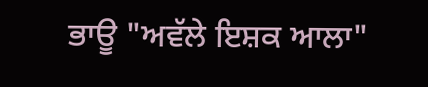ਭਾਊ "ਅਵੱਲੇ ਇਸ਼ਕ ਆਲਾ"